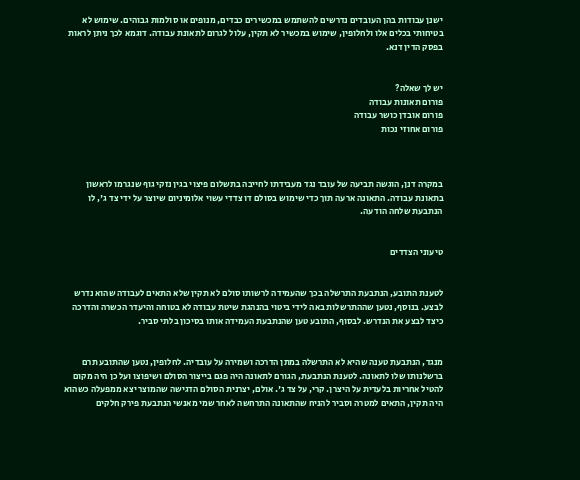ישנן עבודות בהן העובדים נדרשים להשתמש במכשירים כבדים, מנופים או סולמות גבוהים. שימוש לא בטיחותי בכלים אלו ולחלופין, שימוש במכשיר לא תקין, עלול לגרום לתאונת עבודה. דוגמא לכך ניתן לראות בפסק הדין דנא.


יש לך שאלה?
פורום תאונות עבודה
פורום אובדן כושר עבודה
פורום אחוזי נכות



במקרה דנן, הוגשה תביעה של עובד נגד מעבידתו לחייבה בתשלום פיצוי בגין נזקי גוף שנגרמו לראשון בתאונת עבודה. התאונה ארעה תוך כדי שימוש בסולם דו צדדי עשוי אלומיניום שיוצר על ידי צד ג', לו הנתבעת שלחה הודעה.


טיעוני הצדדים


לטענת התובע, הנתבעת התרשלה בכך שהעמידה לרשותו סולם לא תקין שלא התאים לעבודה שהוא נדרש לבצע. בנוסף, נטען שההתרשלות באה לידי ביטוי בהנהגת שיטת עבודה לא בטוחה והיעדר הכשרה והדרכה כיצד לבצע את הנדרש. לבסוף, התובע טען שהנתבעת העמידה אותו בסיכון בלתי סביר.


מנגד, הנתבעת טענה שהיא לא התרשלה במתן הדרכה ושמירה על עובדיה. לחלופין, נטען שהתובע תרם ברשלנותו שלו לתאונה. לטענת הנתבעת, הגורם לתאונה היה פגם בייצור הסולם ושיפוצו ועל כן היה מקום להטיל אחריות בלעדית על היצרן. קרי, על צד ג'. אולם, יצרנית הסולם הדגישה שהמוצר יצא ממפעלה כשהוא היה תקין, התאים למטרה וסביר להניח שהתאונה התרחשה לאחר שמי מאנשי הנתבעת פירק חלקים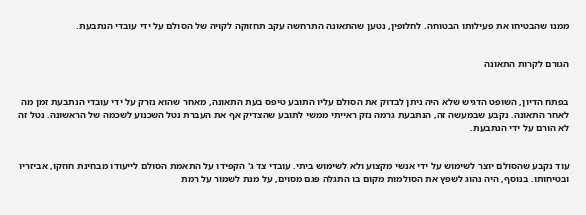ממנו שהבטיחו את פעילותו הבטוחה. לחלופין, נטען שהתאונה התרחשה עקב תחזוקה לקויה של הסולם על ידי עובדי הנתבעת.


הגורם לקרות התאונה


בפתח הדיון, השופט הדגיש שלא היה ניתן לבדוק את הסולם עליו התובע טיפס בעת התאונה, מאחר שהוא נזרק על ידי עובדי הנתבעת זמן מה לאחר התאונה. נקבע שבמעשה זה, הנתבעת גרמה נזק ראייתי ממשי לתובע שהצדיק אף את העברת נטל השכנוע לשכמה של הראשונה. נטל זה לא הורם על ידי הנתבעת.


עוד נקבע שהסולם יוצר לשימוש על ידי אנשי מקצוע ולא לשימוש ביתי. עובדי צד ג' הקפידו על התאמת הסולם לייעודו מבחינת חוזקו, אביזריו ובטיחותו. בנוסף, היה נהוג לשפץ את הסולמות מקום בו התגלה פגם מסוים, על מנת לשמור על רמת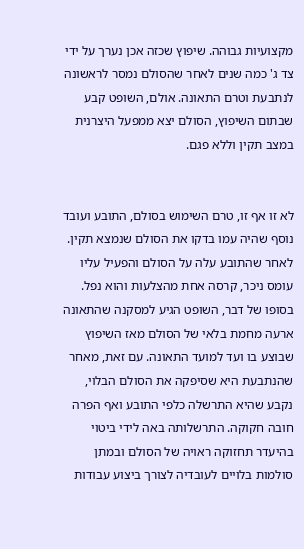מקצועיות גבוהה. שיפוץ שכזה אכן נערך על ידי צד ג' כמה שנים לאחר שהסולם נמסר לראשונה לנתבעת וטרם התאונה. אולם, השופט קבע שבתום השיפוץ, הסולם יצא ממפעל היצרנית במצב תקין וללא פגם.


לא זו אף זו, טרם השימוש בסולם, התובע ועובד נוסף שהיה עמו בדקו את הסולם שנמצא תקין. לאחר שהתובע עלה על הסולם והפעיל עליו עומס ניכר, קרסה אחת מהצלעות והוא נפל. בסופו של דבר, השופט הגיע למסקנה שהתאונה ארעה מחמת בלאי של הסולם מאז השיפוץ שבוצע בו ועד למועד התאונה. עם זאת, מאחר שהנתבעת היא שסיפקה את הסולם הבלוי, נקבע שהיא התרשלה כלפי התובע ואף הפרה חובה חקוקה. התרשלותה באה לידי ביטוי בהיעדר תחזוקה ראויה של הסולם ובמתן סולמות בלויים לעובדיה לצורך ביצוע עבודות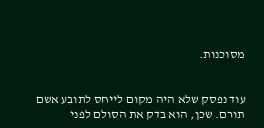מסוכנות.


עוד נפסק שלא היה מקום לייחס לתובע אשם תורם. שכן, הוא בדק את הסולם לפני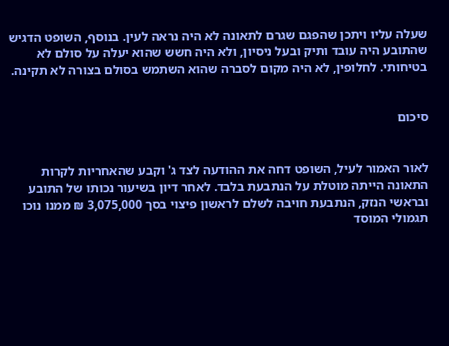שעלה עליו ויתכן שהפגם שגרם לתאונה לא היה נראה לעין. בנוסף, השופט הדגיש שהתובע היה עובד ותיק ובעל ניסיון, ולא היה חשש שהוא יעלה על סולם לא בטיחותי. לחלופין, לא היה מקום לסברה שהוא השתמש בסולם בצורה לא תקינה.


סיכום


לאור האמור לעיל, השופט דחה את ההודעה לצד ג' וקבע שהאחריות לקרות התאונה הייתה מוטלת על הנתבעת בלבד. לאחר דיון בשיעור נכותו של התובע ובראשי הנזק, הנתבעת חויבה לשלם לראשון פיצוי בסך 3,075,000 ₪ ממנו נוכו תגמולי המוסד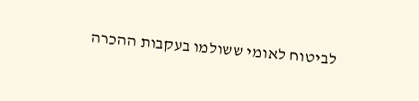לביטוח לאומי ששולמו בעקבות ההכרה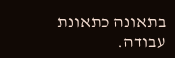בתאונה כתאונת עבודה.